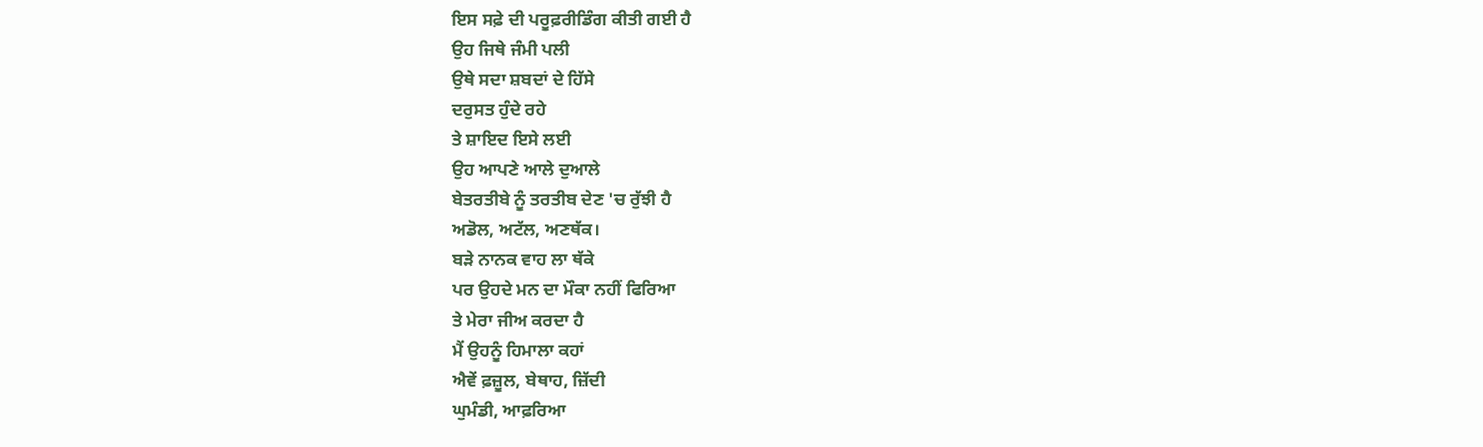ਇਸ ਸਫ਼ੇ ਦੀ ਪਰੂਫ਼ਰੀਡਿੰਗ ਕੀਤੀ ਗਈ ਹੈ
ਉਹ ਜਿਥੇ ਜੰਮੀ ਪਲੀ
ਉਥੇ ਸਦਾ ਸ਼ਬਦਾਂ ਦੇ ਹਿੱਸੇ
ਦਰੁਸਤ ਹੁੰਦੇ ਰਹੇ
ਤੇ ਸ਼ਾਇਦ ਇਸੇ ਲਈ
ਉਹ ਆਪਣੇ ਆਲੇ ਦੁਆਲੇ
ਬੇਤਰਤੀਬੇ ਨੂੰ ਤਰਤੀਬ ਦੇਣ 'ਚ ਰੁੱਝੀ ਹੈ
ਅਡੋਲ, ਅਟੱਲ, ਅਣਥੱਕ।
ਬੜੇ ਨਾਨਕ ਵਾਹ ਲਾ ਥੱਕੇ
ਪਰ ਉਹਦੇ ਮਨ ਦਾ ਮੌਕਾ ਨਹੀਂ ਫਿਰਿਆ
ਤੇ ਮੇਰਾ ਜੀਅ ਕਰਦਾ ਹੈ
ਮੈਂ ਉਹਨੂੰ ਹਿਮਾਲਾ ਕਹਾਂ
ਐਵੇਂ ਫ਼ਜ਼ੂਲ, ਬੇਥਾਹ, ਜ਼ਿੱਦੀ
ਘੁਮੰਡੀ, ਆਫ਼ਰਿਆ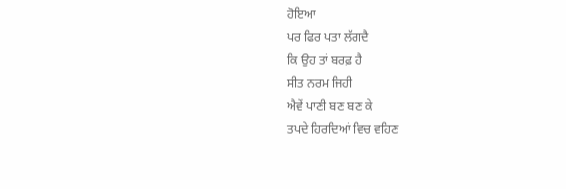ਹੋਇਆ
ਪਰ ਫਿਰ ਪਤਾ ਲੱਗਦੈ
ਕਿ ਉਹ ਤਾਂ ਬਰਫ਼ ਹੈ
ਸੀਤ ਨਰਮ ਜਿਹੀ
ਐਵੇਂ ਪਾਣੀ ਬਣ ਬਣ ਕੇ
ਤਪਦੇ ਹਿਰਦਿਆਂ ਵਿਚ ਵਹਿਣ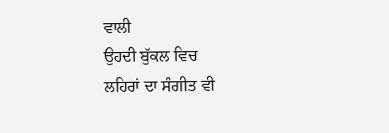ਵਾਲੀ
ਉਹਦੀ ਬੁੱਕਲ ਵਿਚ
ਲਹਿਰਾਂ ਦਾ ਸੰਗੀਤ ਵੀ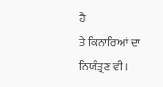ਹੈ
ਤੇ ਕਿਨਾਰਿਆਂ ਦਾ ਨਿਯੰਤ੍ਰਣ ਵੀ।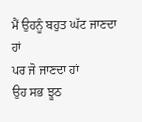ਮੈਂ ਉਹਨੂੰ ਬਹੁਤ ਘੱਟ ਜਾਣਦਾ ਹਾਂ
ਪਰ ਜੋ ਜਾਣਦਾ ਹਾਂ
ਉਹ ਸਭ ਝੂਠ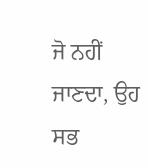ਜੋ ਨਹੀਂ ਜਾਣਦਾ, ਉਹ ਸਭ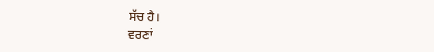ਸੱਚ ਹੈ।
ਵਰਣਾਂ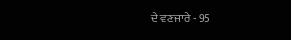ਦੇ ਵਣਜਾਰੇ - 95